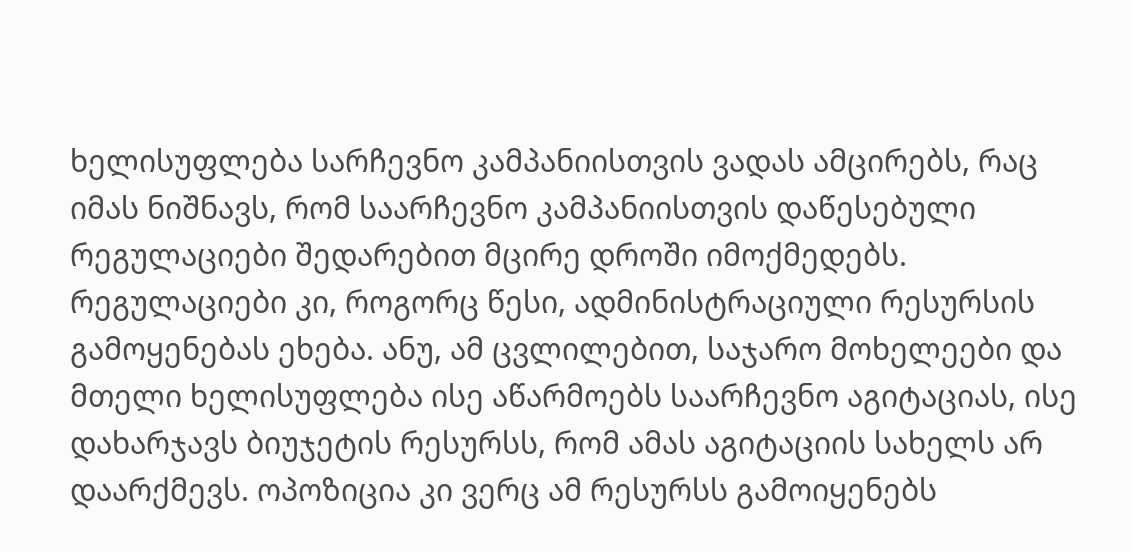ხელისუფლება სარჩევნო კამპანიისთვის ვადას ამცირებს, რაც იმას ნიშნავს, რომ საარჩევნო კამპანიისთვის დაწესებული რეგულაციები შედარებით მცირე დროში იმოქმედებს. რეგულაციები კი, როგორც წესი, ადმინისტრაციული რესურსის გამოყენებას ეხება. ანუ, ამ ცვლილებით, საჯარო მოხელეები და მთელი ხელისუფლება ისე აწარმოებს საარჩევნო აგიტაციას, ისე დახარჯავს ბიუჯეტის რესურსს, რომ ამას აგიტაციის სახელს არ დაარქმევს. ოპოზიცია კი ვერც ამ რესურსს გამოიყენებს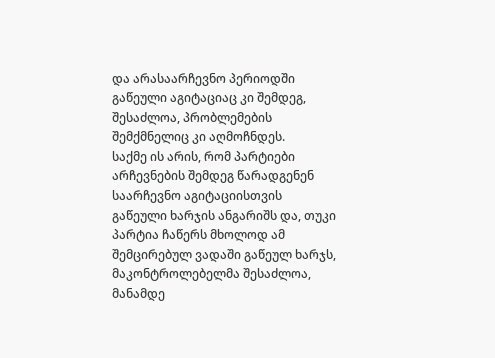და არასაარჩევნო პერიოდში გაწეული აგიტაციაც კი შემდეგ, შესაძლოა, პრობლემების შემქმნელიც კი აღმოჩნდეს.
საქმე ის არის, რომ პარტიები არჩევნების შემდეგ წარადგენენ საარჩევნო აგიტაციისთვის გაწეული ხარჯის ანგარიშს და, თუკი პარტია ჩაწერს მხოლოდ ამ შემცირებულ ვადაში გაწეულ ხარჯს, მაკონტროლებელმა შესაძლოა, მანამდე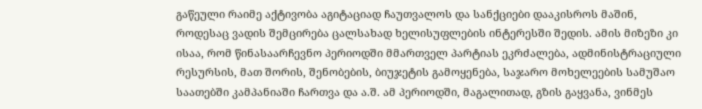გაწეული რაიმე აქტივობა აგიტაციად ჩაუთვალოს და სანქციები დააკისროს მაშინ, როდესაც ვადის შემცირება ცალსახად ხელისუფლების ინტერესში შედის. ამის მიზეზი კი ისაა, რომ წინასაარჩევნო პერიოდში მმართველ პარტიას ეკრძალება, ადმინისტრაციული რესურსის, მათ შორის, შენობების, ბიუჯეტის გამოყენება, საჯარო მოხელეების სამუშაო საათებში კამპანიაში ჩართვა და ა.შ. ამ პერიოდში, მაგალითად, გზის გაყვანა, ვინმეს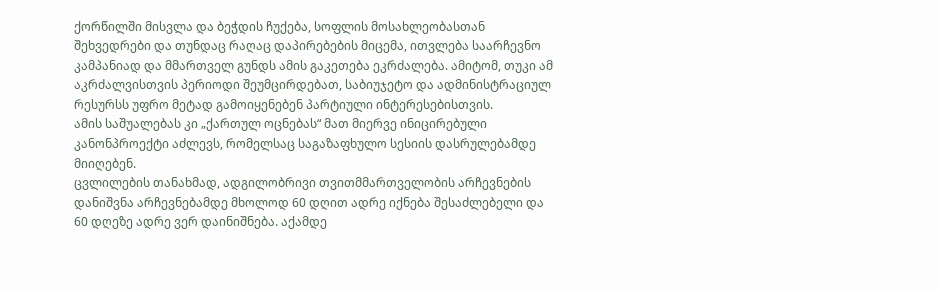ქორწილში მისვლა და ბეჭდის ჩუქება, სოფლის მოსახლეობასთან შეხვედრები და თუნდაც რაღაც დაპირებების მიცემა, ითვლება საარჩევნო კამპანიად და მმართველ გუნდს ამის გაკეთება ეკრძალება. ამიტომ, თუკი ამ აკრძალვისთვის პერიოდი შეუმცირდებათ, საბიუჯეტო და ადმინისტრაციულ რესურსს უფრო მეტად გამოიყენებენ პარტიული ინტერესებისთვის.
ამის საშუალებას კი „ქართულ ოცნებას“ მათ მიერვე ინიცირებული კანონპროექტი აძლევს, რომელსაც საგაზაფხულო სესიის დასრულებამდე მიიღებენ.
ცვლილების თანახმად, ადგილობრივი თვითმმართველობის არჩევნების დანიშვნა არჩევნებამდე მხოლოდ 60 დღით ადრე იქნება შესაძლებელი და 60 დღეზე ადრე ვერ დაინიშნება. აქამდე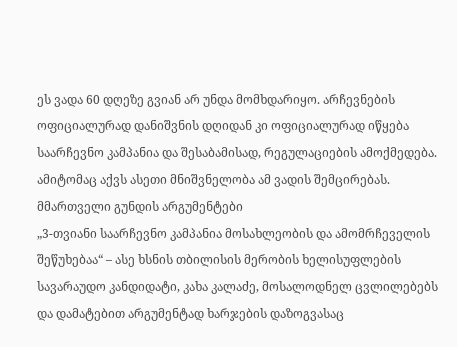ეს ვადა 60 დღეზე გვიან არ უნდა მომხდარიყო. არჩევნების ოფიციალურად დანიშვნის დღიდან კი ოფიციალურად იწყება საარჩევნო კამპანია და შესაბამისად, რეგულაციების ამოქმედება. ამიტომაც აქვს ასეთი მნიშვნელობა ამ ვადის შემცირებას.
მმართველი გუნდის არგუმენტები
„3-თვიანი საარჩევნო კამპანია მოსახლეობის და ამომრჩეველის შეწუხებაა“ – ასე ხსნის თბილისის მერობის ხელისუფლების სავარაუდო კანდიდატი, კახა კალაძე, მოსალოდნელ ცვლილებებს და დამატებით არგუმენტად ხარჯების დაზოგვასაც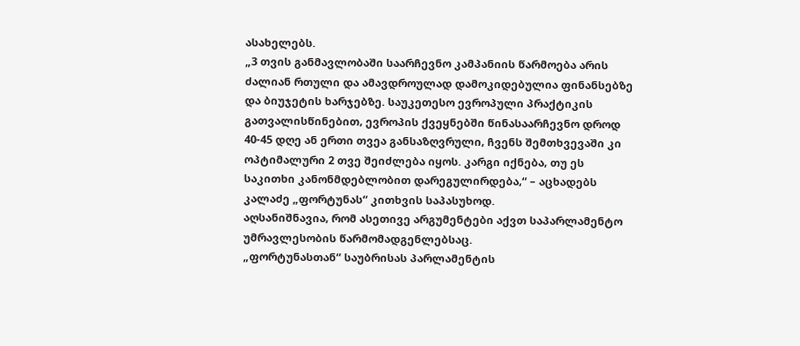ასახელებს.
„3 თვის განმავლობაში საარჩევნო კამპანიის წარმოება არის ძალიან რთული და ამავდროულად დამოკიდებულია ფინანსებზე და ბიუჯეტის ხარჯებზე. საუკეთესო ევროპული პრაქტიკის გათვალისწინებით, ევროპის ქვეყნებში წინასაარჩევნო დროდ 40-45 დღე ან ერთი თვეა განსაზღვრული, ჩვენს შემთხვევაში კი ოპტიმალური 2 თვე შეიძლება იყოს. კარგი იქნება, თუ ეს საკითხი კანონმდებლობით დარეგულირდება,“ – აცხადებს კალაძე „ფორტუნას“ კითხვის საპასუხოდ.
აღსანიშნავია, რომ ასეთივე არგუმენტები აქვთ საპარლამენტო უმრავლესობის წარმომადგენლებსაც.
„ფორტუნასთან“ საუბრისას პარლამენტის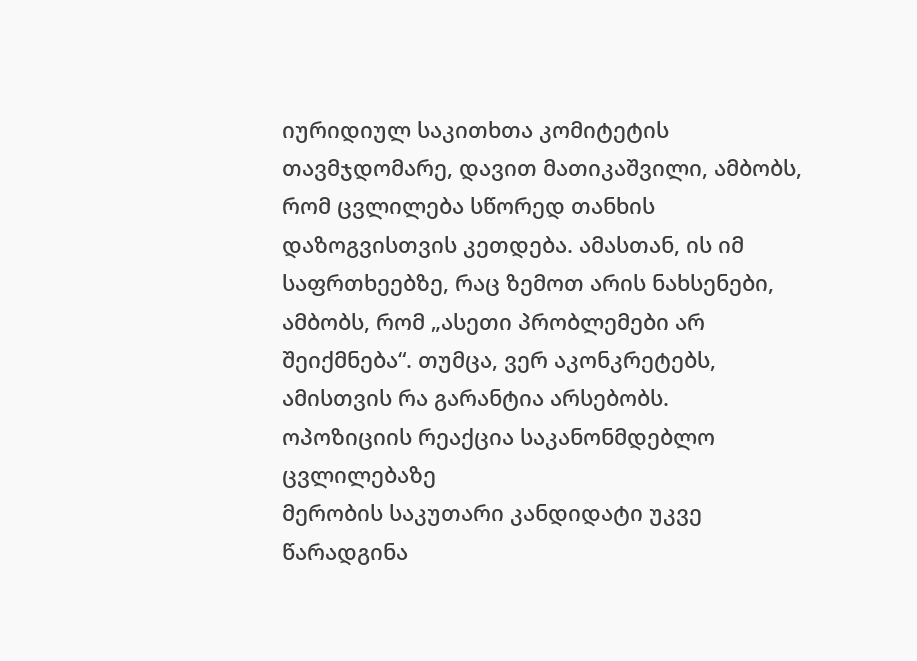იურიდიულ საკითხთა კომიტეტის თავმჯდომარე, დავით მათიკაშვილი, ამბობს, რომ ცვლილება სწორედ თანხის დაზოგვისთვის კეთდება. ამასთან, ის იმ საფრთხეებზე, რაც ზემოთ არის ნახსენები, ამბობს, რომ „ასეთი პრობლემები არ შეიქმნება“. თუმცა, ვერ აკონკრეტებს, ამისთვის რა გარანტია არსებობს.
ოპოზიციის რეაქცია საკანონმდებლო ცვლილებაზე
მერობის საკუთარი კანდიდატი უკვე წარადგინა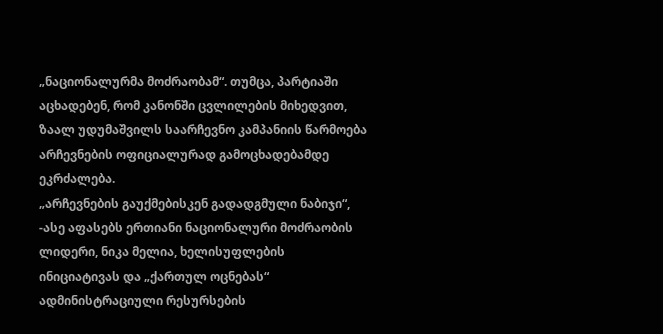„ნაციონალურმა მოძრაობამ“. თუმცა, პარტიაში აცხადებენ, რომ კანონში ცვლილების მიხედვით, ზაალ უდუმაშვილს საარჩევნო კამპანიის წარმოება არჩევნების ოფიციალურად გამოცხადებამდე ეკრძალება.
„არჩევნების გაუქმებისკენ გადადგმული ნაბიჯი“, -ასე აფასებს ერთიანი ნაციონალური მოძრაობის ლიდერი, ნიკა მელია, ხელისუფლების ინიციატივას და „ქართულ ოცნებას“ ადმინისტრაციული რესურსების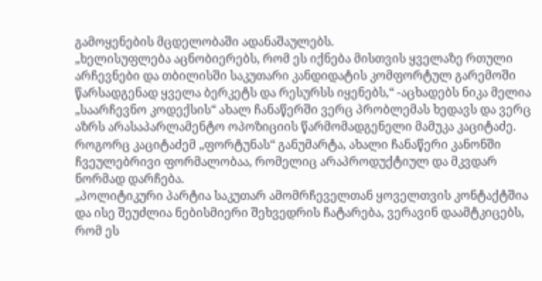გამოყენების მცდელობაში ადანაშაულებს.
„ხელისუფლება აცნობიერებს, რომ ეს იქნება მისთვის ყველაზე რთული არჩევნები და თბილისში საკუთარი კანდიდატის კომფორტულ გარემოში წარსადგენად ყველა ბერკეტს და რესურსს იყენებს,“ -აცხადებს ნიკა მელია
„საარჩევნო კოდექსის“ ახალ ჩანაწერში ვერც პრობლემას ხედავს და ვერც აზრს არასაპარლამენტო ოპოზიციის წარმომადგენელი მამუკა კაციტაძე. როგორც კაციტაძემ „ფორტუნას“ განუმარტა, ახალი ჩანაწერი კანონში ჩვეულებრივი ფორმალობაა, რომელიც არაპროდუქტიულ და მკვდარ ნორმად დარჩება.
„პოლიტიკური პარტია საკუთარ ამომრჩეველთან ყოველთვის კონტაქტშია და ისე შეუძლია ნებისმიერი შეხვედრის ჩატარება, ვერავინ დაამტკიცებს, რომ ეს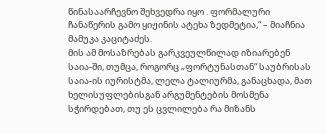წინასაარჩევნო შეხვედრა იყო . ფორმალური ჩანაწერის გამო ყიჟინის ატეხა ზედმეტია,“ – მიაჩნია მამუკა კაციტაძეს.
მის ამ მოსაზრებას გარკვეულწილად იზიარებენ საია-ში, თუმცა, როგორც „ფორტუნასთან“ საუბრისას საია-ის იურისტმა, ლელა ტალიურმა, განაცხადა, მათ ხელისუფლებისგან არგუმენტების მოსმენა სჭირდებათ, თუ ეს ცვლილება რა მიზანს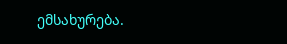ემსახურება.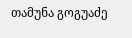თამუნა გოგუაძე